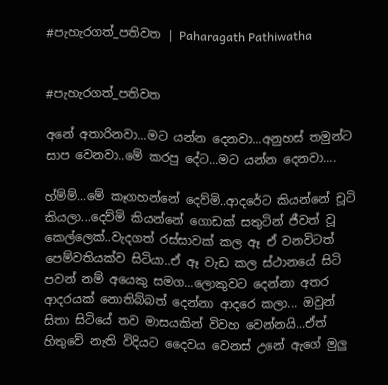#පැහැරගත්_පතිවත | Paharagath Pathiwatha


#පැහැරගත්_පතිවත

අනේ අතාරිනවා...මට යන්න දෙනවා...අනුහස් තමුන්ට සාප වෙනවා..මේ කරපු දේට...මට යන්න දෙනවා....

හ්ම්ම්...මේ කෑගහන්නේ දෙව්මි..ආදරේට කියන්නේ චූටි කියලා...දෙව්මි කියන්නේ ගොඩක් සතුටින් ජීවත් වූ කෙල්ලෙක්..වැදගත් රස්සාවක් කල ඈ ඒ වනවිටත් පෙම්වතියක්ව සිටියා..ඒ ඈ වැඩ කල ස්ථානයේ සිටි පවන් නම් අයෙකු සමග...ලොකුවට දෙන්නා අතර ආදරයක් නොතිබ්බත් දෙන්නා ආදරෙ කලා... ඔවුන් සිතා සිටියේ තව මාසයකින් විවහ වෙන්නයි...ඒත් හිතුවේ නැති විදියට දෛවය වෙනස් උනේ ඇගේ මුලු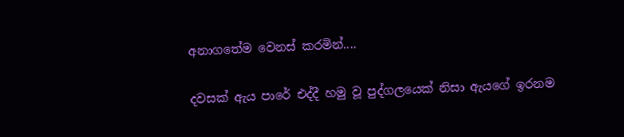අනාගතේම වෙනස් කරමින්....

දවසක් ඇය පාරේ එද්දී හමු වූ පුද්ගලයෙක් නිසා ඇයගේ ඉරනම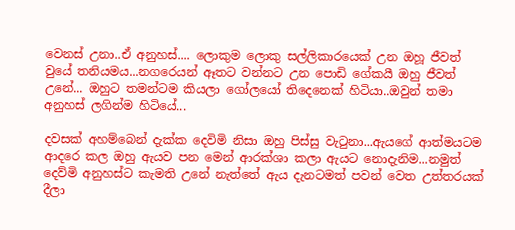වෙනස් උනා..ඒ අනුහස්.... ලොකුම ලොකු සල්ලිකාරයෙක් උන ඔහූ ජීවත් වුයේ තනියමය...නගරෙයන් ඈතට වන්නට උන පොඩි ගේකයී ඔහු ජීවත් උනේ... ඔහුට තමන්ටම කියලා ගෝලයෝ තිදෙනෙක් හිටියා..ඔවුන් තමා අනුහස් ලගින්ම හිටියේ...

දවසක් අහම්බෙන් දැක්ක දෙවිමි නිසා ඔහු පිස්සු වැටුනා...ඇයගේ ආත්මයටම ආදරෙ කල ඔහු ඇයව පන මෙන් ආරක්ශා කලා ඇයට නොදැනිම...නමුත් දෙව්මි අනුහස්ට කැමති උනේ නැත්තේ ඇය දැනටමත් පවන් වෙත උත්තරයක් දීලා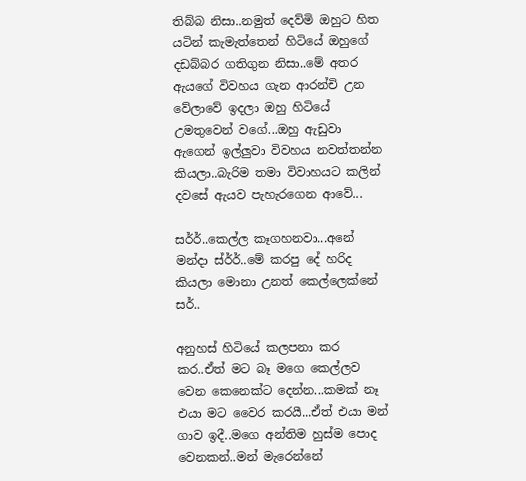තිබ්බ නිසා..නමුත් දෙව්මි ඔහුට හිත යටින් කැමැත්තෙන් හිටියේ ඔහුගේ දඩබ්බර ගතිගුන නිසා..මේ අතර ඇයගේ විවහය ගැන ආරන්චි උන වේලාවේ ඉදලා ඔහු හිටියේ උමතුවෙන් වගේ...ඔහු ඇඩුවා ඇගෙන් ඉල්ලුවා විවහය නවත්තන්න කියලා..බැරිම තමා විවාහයට කලින් දවසේ ඇයව පැහැරගෙන ආවේ...

සර්ර්..කෙල්ල කෑගහනවා...අනේ මන්දා ස්ර්ර්..මේ කරපු දේ හරිද කියලා මොනා උනත් කෙල්ලෙක්නේ සර්..

අනුහස් හිටියේ කලපනා කර කර..ඒත් මට බෑ මගෙ කෙල්ලව වෙන කෙනෙක්ට දෙන්න...කමක් නෑ එයා මට වෛර කරයී...ඒත් එයා මන් ගාව ඉදී..මගෙ අන්තිම හුස්ම පොද වෙනකන්..මන් මැරෙන්නේ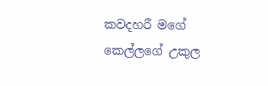කවදහරී මගේ කෙල්ලගේ උකුල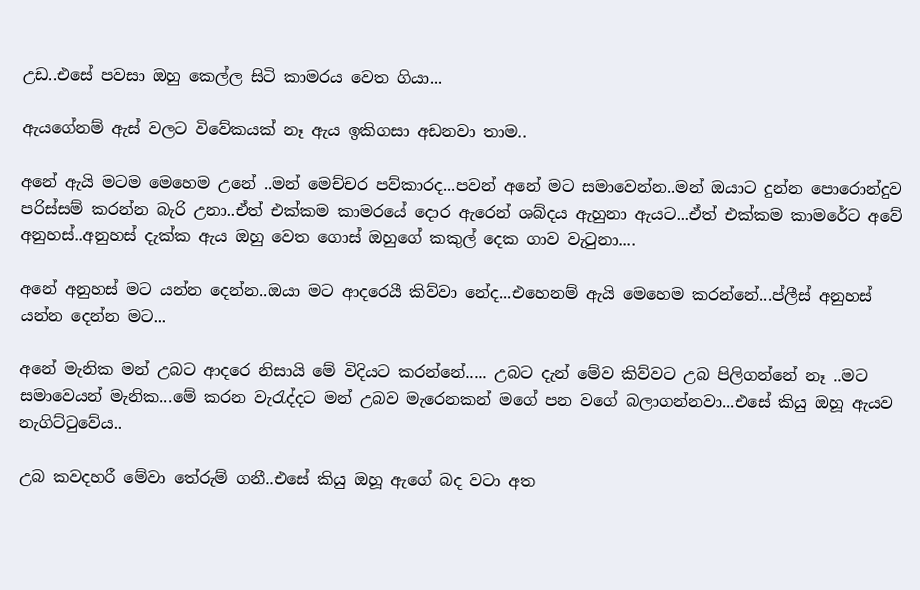උඩ..එසේ පවසා ඔහු කෙල්ල සිටි කාමරය වෙත ගියා...

ඇයගේනම් ඇස් වලට විවේකයක් නෑ ඇය ඉකිගසා අඩනවා තාම..

අනේ ඇයි මටම මෙහෙම උනේ ..මන් මෙච්චර පව්කාරද...පවන් අනේ මට සමාවෙන්න..මන් ඔයාට දුන්න පොරොන්දුව පරිස්සම් කරන්න බැරි උනා..ඒත් එක්කම කාමරයේ දොර ඇරෙන් ශබ්දය ඇහුනා ඇයට...ඒත් එක්කම කාමරේට අවේ අනුහස්..අනුහස් දැක්ක ඇය ඔහු වෙත ගොස් ඔහුගේ කකුල් දෙක ගාව වැටුනා....

අනේ අනුහස් මට යන්න දෙන්න..ඔයා මට ආදරෙයී කිව්වා නේද...එහෙනම් ඇයි මෙහෙම කරන්නේ...ප්ලීස් අනුහස් යන්න දෙන්න මට...

අනේ මැනික මන් උබට ආදරෙ නිසායි මේ විදියට කරන්නේ..... උබට දැන් මේව කිව්වට උබ පිලිගන්නේ නෑ ..මට සමාවෙයන් මැනික...මේ කරන වැරැද්දට මන් උබව මැරෙනකන් මගේ පන වගේ බලාගන්නවා...එසේ කියු ඔහූ ඇයව නැගිට්ටුවේය..

උබ කවදහරී මේවා තේරුම් ගනී..එසේ කියු ඔහූ ඇගේ බද වටා අත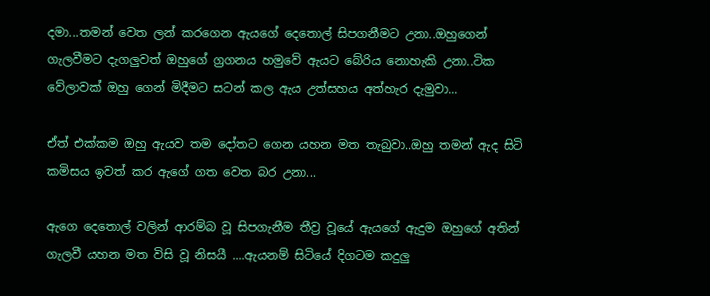දමා...තමන් වෙත ලන් කරගෙන ඇයගේ දෙතොල් සිපගනීමට උනා..ඔහුගෙන් ගැලවීමට දැගලුවත් ඔහුගේ ග්‍රගනය හමුවේ ඇයට බේරිය නොහැකි උනා..ටික වේලාවක් ඔහු ගෙන් මිදීමට සටන් කල ඇය උත්සහය අත්හැර දැමුවා...

ඒත් එක්කම ඔහු ඇයව තම දෝතට ගෙන යහන මත තැබුවා..ඔහු තමන් ඇද සිටි කමිසය ඉවත් කර ඇගේ ගත වෙත බර උනා...

ඇගෙ දෙතොල් වලින් ආරම්බ වූ සිපගැනීම තීව්‍ර වූයේ ඇයගේ ඇදුම ඔහුගේ අතින් ගැලවී යහන මත විසි වූ නිසයී ....ඇයනම් සිටියේ දිගටම කදුලු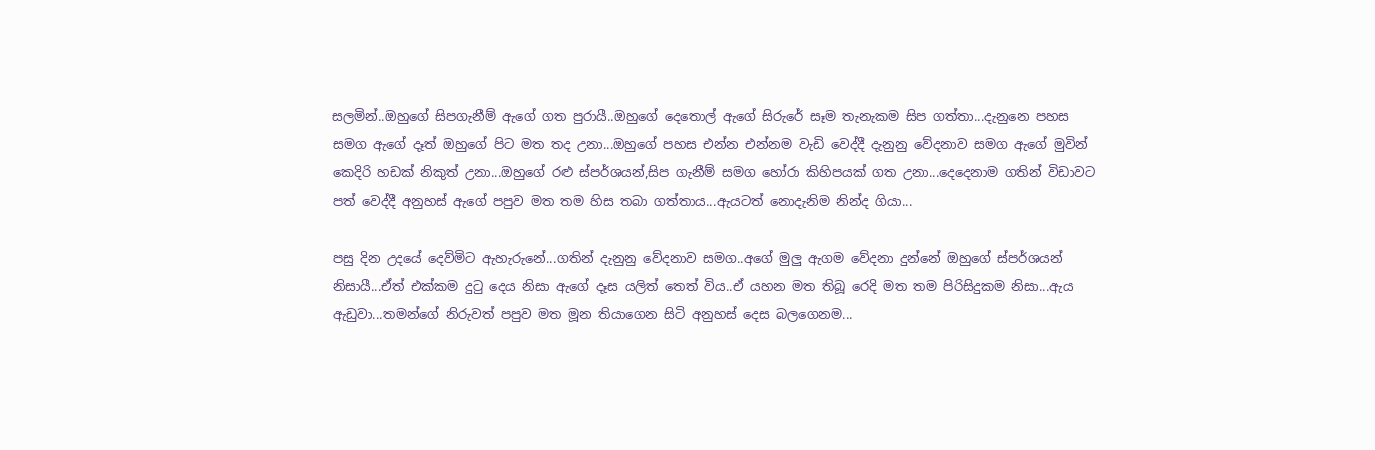සලමින්..ඔහුගේ සිපගැනීම් ඇගේ ගත පුරායී..ඔහුගේ දෙතොල් ඇගේ සිරුරේ සෑම තැනැකම සිප ගත්තා...දැනුනෙ පහස සමග ඇගේ දෑත් ඔහුගේ පිට මත තද උනා...ඔහුගේ පහස එන්න එන්නම වැඩි වෙද්දී දැනුනු වේදනාව සමග ඇගේ මුවින් කෙදිරි හඩක් නිකුත් උනා...ඔහුගේ රළු ස්පර්ශයන්,සිප ගැනීම් සමග හෝරා කිහිපයක් ගත උනා...දෙදෙනාම ගතින් විඩාවට පත් වෙද්දී අනුහස් ඇගේ පපුව මත තම හිස තබා ගත්තාය...ඇයටත් නොදැනිම නින්ද ගියා...

පසු දින උදයේ දෙව්මිට ඇහැරුනේ...ගතින් දැනුනු වේදනාව සමග..අගේ මුලු ඇගම වේදනා දුන්නේ ඔහුගේ ස්පර්ශයන් නිසායී...ඒත් එක්කම දුටු දෙය නිසා ඇගේ දෑස යලිත් තෙත් විය..ඒ යහන මත තිබූ රෙදි මත තම පිරිසිදුකම නිසා...ඇය ඇඩුවා...තමන්ගේ නිරුවත් පපුව මත මූන තියාගෙන සිටි අනුහස් දෙස බලගෙනම...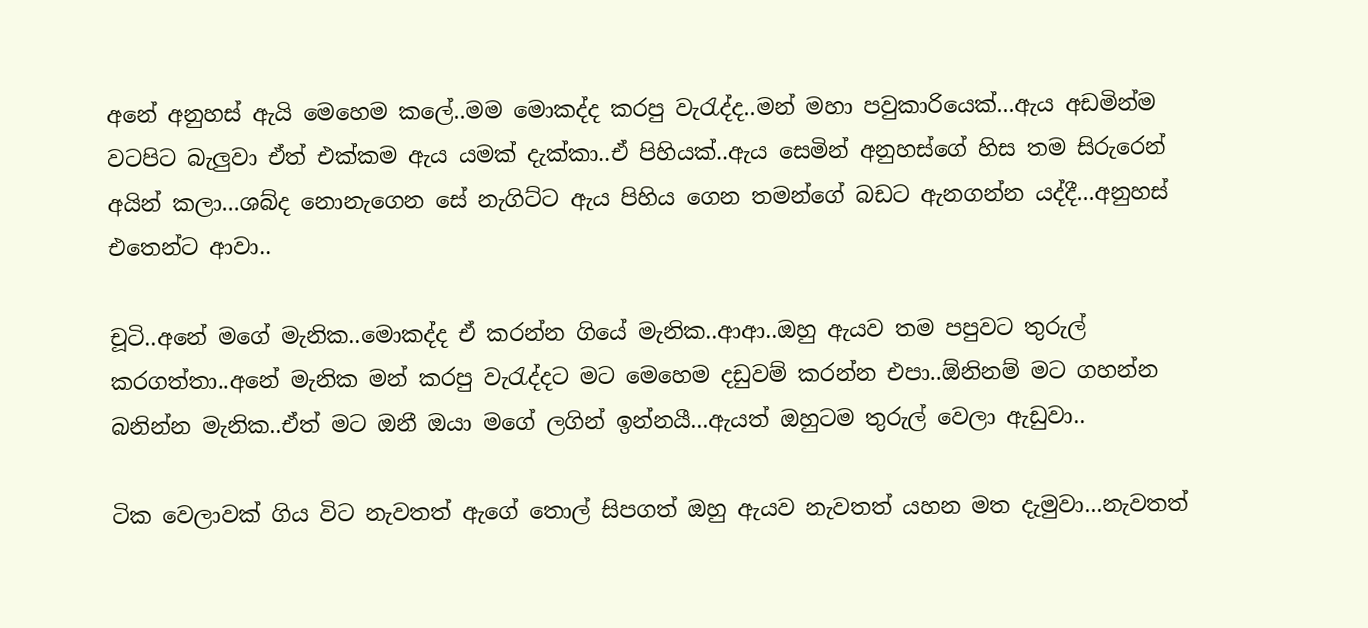අනේ අනුහස් ඇයි මෙහෙම කලේ..මම මොකද්ද කරපු වැරැද්ද..මන් මහා පවුකාරියෙක්...ඇය අඩමින්ම වටපිට බැලුවා ඒත් එක්කම ඇය යමක් දැක්කා..ඒ පිහියක්..ඇය සෙමින් අනුහස්ගේ හිස තම සිරුරෙන් අයින් කලා...ශබ්ද නොනැගෙන සේ නැගිට්ට ඇය පිහිය ගෙන තමන්ගේ බඩට ඇනගන්න යද්දී...අනුහස් එතෙන්ට ආවා..

චූටි..අනේ මගේ මැනික..මොකද්ද ඒ කරන්න ගියේ මැනික..ආආ..ඔහු ඇයව තම පපුවට තුරුල් කරගත්තා..අනේ මැනික මන් කරපු වැරැද්දට මට මෙහෙම දඩුවම් කරන්න එපා..ඕනිනම් මට ගහන්න බනින්න මැනික..ඒත් මට ඔනී ඔයා මගේ ලගින් ඉන්නයී...ඇයත් ඔහුටම තුරුල් වෙලා ඇඩුවා..

ටික වෙලාවක් ගිය විට නැවතත් ඇගේ තොල් සිපගත් ඔහු ඇයව නැවතත් යහන මත දැමුවා...නැවතත්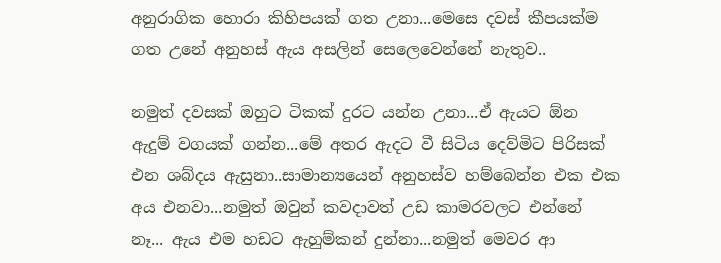අනුරාගික හොරා කිහිපයක් ගත උනා...මෙසෙ දවස් කීපයක්ම ගත උනේ අනුහස් ඇය අසලින් සෙලෙවෙන්නේ නැතුව..

නමුත් දවසක් ඔහුට ටිකක් දුරට යන්න උනා...ඒ ඇයට ඕන ඇදුම් වගයක් ගන්න...මේ අතර ඇදට වී සිටිය දෙව්මිට පිරිසක් එන ශබ්දය ඇසුනා..සාමාන්‍යයෙන් අනුහස්ව හම්බෙන්න එක එක අය එනවා...නමුත් ඔවුන් කවදාවත් උඩ කාමරවලට එන්නේ නෑ... ඇය එම හඩට ඇහුම්කන් දුන්නා...නමුත් මෙවර ආ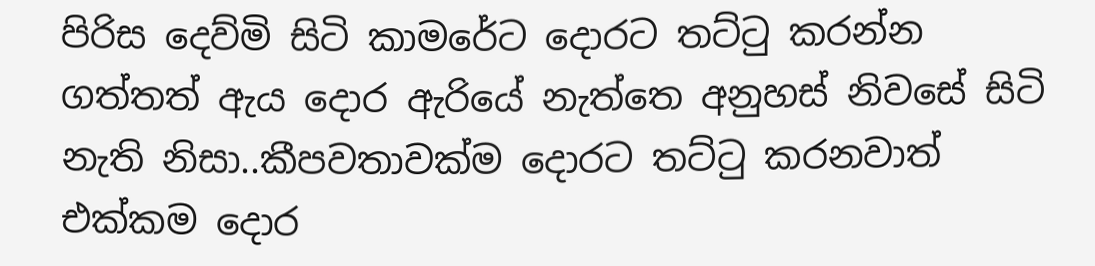පිරිස දෙව්මි සිටි කාමරේට දොරට තට්ටු කරන්න ගත්තත් ඇය දොර ඇරියේ නැත්තෙ අනුහස් නිවසේ සිටි නැති නිසා..කීපවතාවක්ම දොරට තට්ටු කරනවාත් එක්කම දොර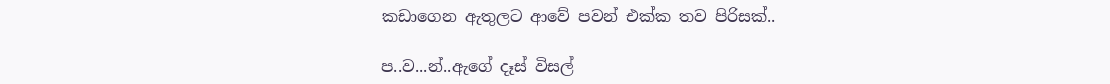කඩාගෙන ඇතුලට ආවේ පවන් එක්ක තව පිරිසක්..

ප..ව...න්..ඇගේ දෑස් විසල්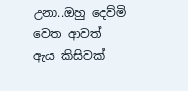උනා..ඔහු දෙව්මි වෙත ආවත් ඇය කිසිවක්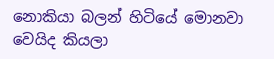නොකියා බලන් හිටියේ මොනවා වෙයිද කියලා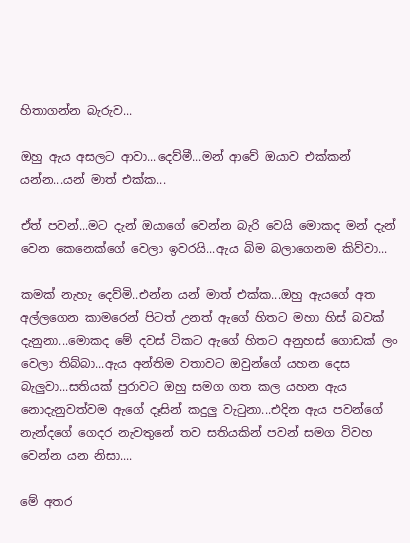හිතාගන්න බැරුව...

ඔහු ඇය අසලට ආවා...දෙව්මී...මන් ආවේ ඔයාව එක්කන් යන්න...යන් මාත් එක්ක...

ඒත් පවන්...මට දැන් ඔයාගේ වෙන්න බැරි වෙයි මොකද මන් දැන් වෙන කෙනෙක්ගේ වෙලා ඉවරයි...ඇය බිම බලාගෙනම කිව්වා...

කමක් නැහැ දෙව්මි..එන්න යන් මාත් එක්ක...ඔහු ඇයගේ අත අල්ලගෙන කාමරෙන් පිටත් උනත් ඇගේ හිතට මහා හිස් බවක් දැනුනා...මොකද මේ දවස් ටිකට ඇගේ හිතට අනුහස් ගොඩක් ලං වෙලා තිබ්බා...ඇය අන්තිම වතාවට ඔවුන්ගේ යහන දෙස බැලුවා...සතියක් පුරාවට ඔහු සමග ගත කල යහන ඇය නොදැනුවත්වම ඇගේ දෑසින් කදුලු වැටුනා...එදින ඇය පවන්ගේ නැන්දගේ ගෙදර නැවතුනේ තව සතියකින් පවන් සමග විවහ වෙන්න යන නිසා....

මේ අතර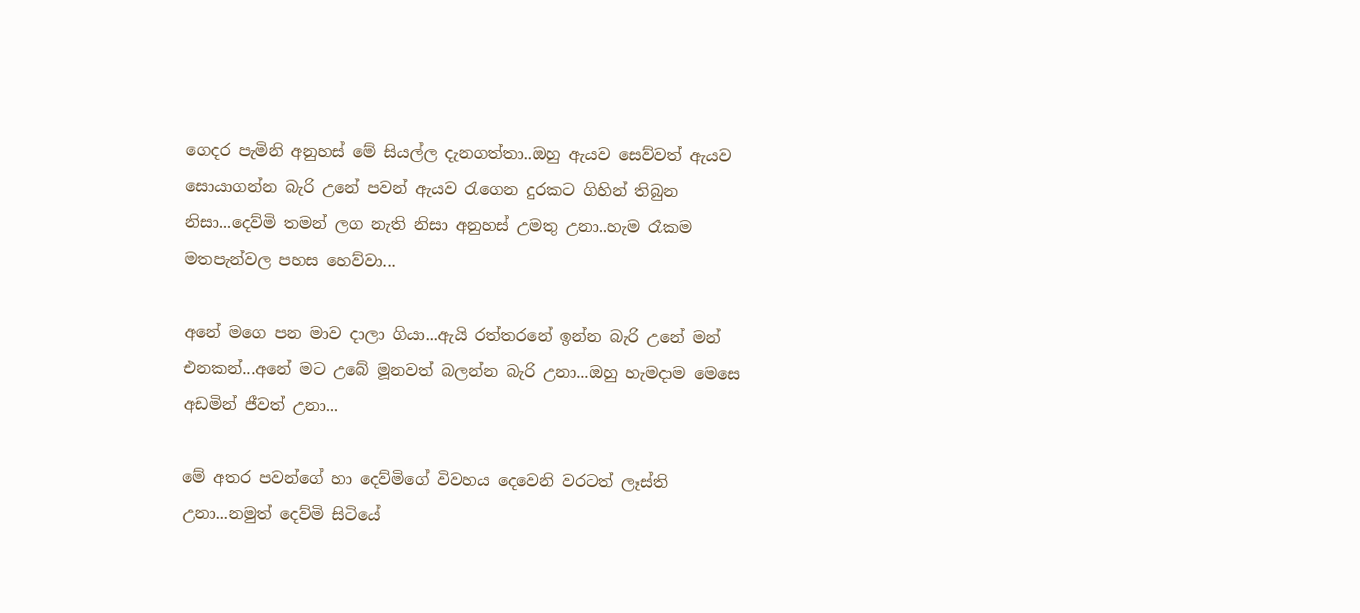ගෙදර පැමිනි අනුහස් මේ සියල්ල දැනගත්තා..ඔහු ඇයව සෙව්වත් ඇයව සොයාගන්න බැරි උනේ පවන් ඇයව රැගෙන දුරකට ගිහින් තිබුන නිසා...දෙව්මි තමන් ලග නැති නිසා අනුහස් උමතු උනා..හැම රෑකම මතපැන්වල පහස හෙව්වා...

අනේ මගෙ පන මාව දාලා ගියා...ඇයි රත්තරනේ ඉන්න බැරි උනේ මන් එනකන්...අනේ මට උබේ මූනවත් බලන්න බැරි උනා...ඔහු හැමදාම මෙසෙ අඩමින් ජීවත් උනා...

මේ අතර පවන්ගේ හා දෙව්මිගේ විවහය දෙවෙනි වරටත් ලෑස්ති උනා...නමුත් දෙව්මි සිටියේ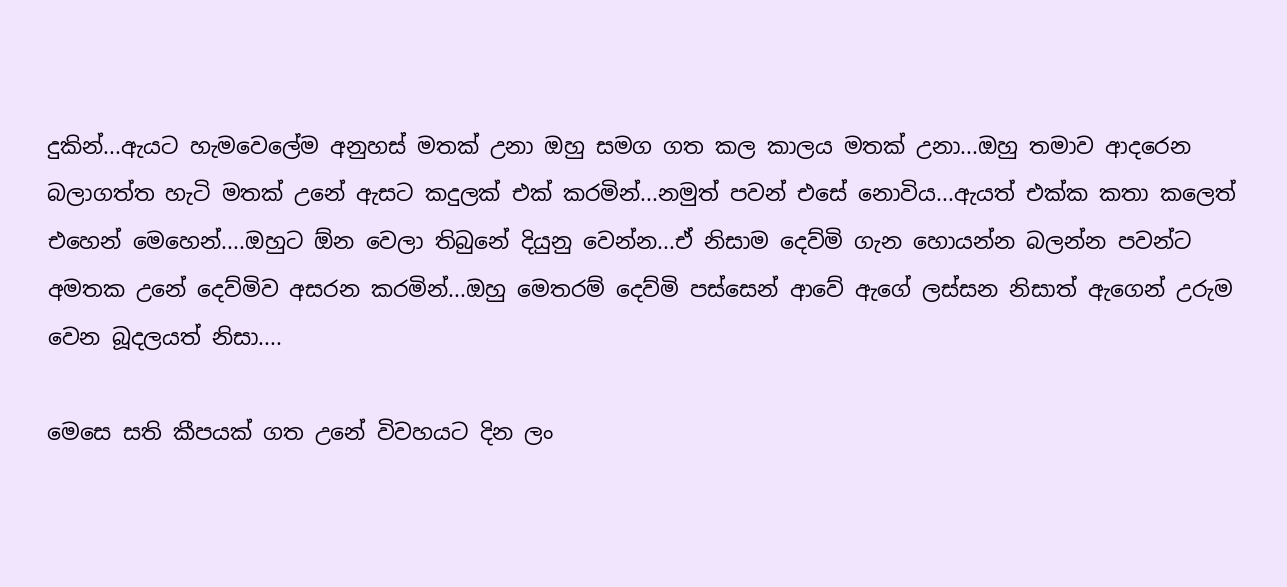දුකින්...ඇයට හැමවෙලේම අනුහස් මතක් උනා ඔහු සමග ගත කල කාලය මතක් උනා...ඔහු තමාව ආදරෙන බලාගත්ත හැටි මතක් උනේ ඇසට කදුලක් එක් කරමින්...නමුත් පවන් එසේ නොවිය...ඇයත් එක්ක කතා කලෙත් එහෙන් මෙහෙන්....ඔහුට ඕන වෙලා තිබුනේ දියුනු වෙන්න...ඒ නිසාම දෙව්මි ගැන හොයන්න බලන්න පවන්ට අමතක උනේ දෙව්මිව අසරන කරමින්...ඔහු මෙතරම් දෙව්මි පස්සෙන් ආවේ ඇගේ ලස්සන නිසාත් ඇගෙන් උරුම වෙන බූදලයත් නිසා....

මෙසෙ සති කීපයක් ගත උනේ විවහයට දින ලං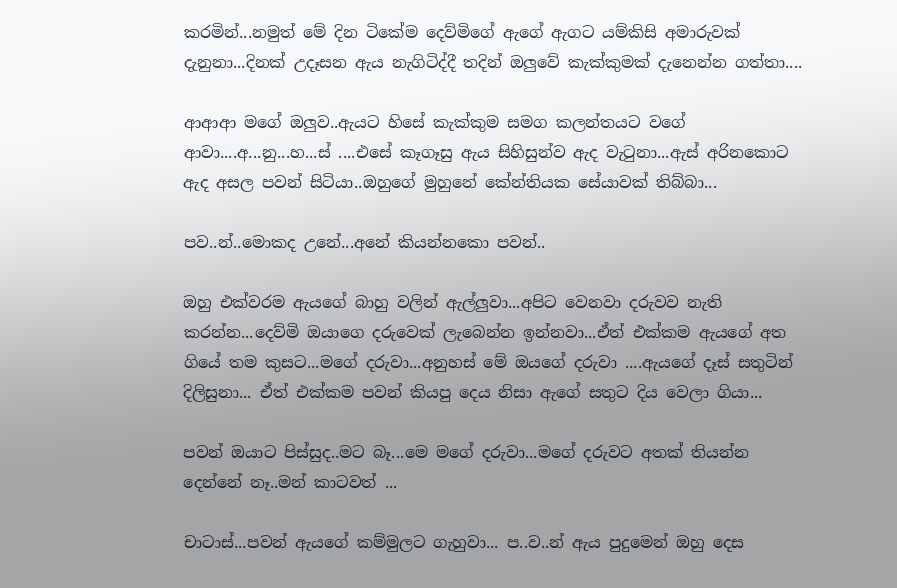කරමින්...නමුත් මේ දින ටිකේම දෙව්මිගේ ඇගේ ඇගට යම්කිසි අමාරුවක් දැනුනා...දිනක් උදෑසන ඇය නැගිටිද්දී තදින් ඔලුවේ කැක්කුමක් දැනෙන්න ගත්තා....

ආආආ මගේ ඔලුව..ඇයට හිසේ කැක්කුම සමග කලන්තයට වගේ ආවා....අ...නු...හ...ස් ....එසේ කෑගෑසු ඇය සිහිසුන්ව ඇද වැටුනා...ඇස් අරිනකොට ඇද අසල පවන් සිටියා..ඔහුගේ මුහුනේ කේන්තියක සේයාවක් තිබ්බා...

පව..න්..මොකද උනේ...අනේ කියන්නකො පවන්..

ඔහු එක්වරම ඇයගේ බාහු වලින් ඇල්ලුවා...අපිට වෙනවා දරුවව නැති කරන්න...දෙව්මි ඔයාගෙ දරුවෙක් ලැබෙන්න ඉන්නවා...ඒත් එක්කම ඇයගේ අත ගියේ තම කුසට...මගේ දරුවා...අනුහස් මේ ඔයගේ දරුවා ....ඇයගේ දෑස් සතුටින් දිලිසුනා... ඒත් එක්කම පවන් කියපු දෙය නිසා ඇගේ සතුට දිය වෙලා ගියා...

පවන් ඔයාට පිස්සුද..මට බෑ...මෙ මගේ දරුවා...මගේ දරුවට අතක් තියන්න දෙන්නේ නෑ..මන් කාටවත් ...

චාටාස්...පවන් ඇයගේ කම්මුලට ගැහුවා... ප..ව..න් ඇය පුදුමෙන් ඔහු දෙස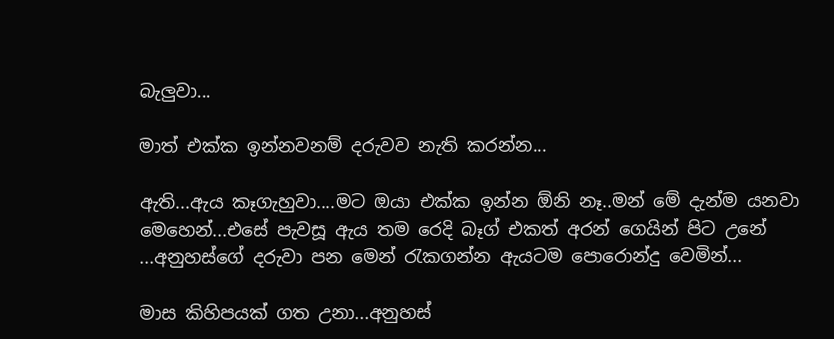බැලුවා...

මාත් එක්ක ඉන්නවනම් දරුවව නැති කරන්න...

ඇති...ඇය කෑගැහුවා....මට ඔයා එක්ක ඉන්න ඕනි නෑ..මන් මේ දැන්ම යනවා මෙහෙන්...එසේ පැවසූ ඇය තම රෙදි බෑග් එකත් අරන් ගෙයින් පිට උනේ ...අනුහස්ගේ දරුවා පන මෙන් රැකගන්න ඇයටම පොරොන්දු වෙමින්...

මාස කිහිපයක් ගත උනා...අනුහස්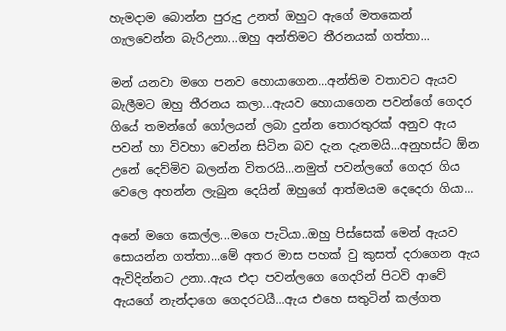හැමදාම බොන්න පුරුදු උනත් ඔහුට ඇගේ මතකෙන් ගැලවෙන්න බැරිඋනා...ඔහු අන්තිමට තීරනයක් ගත්තා...

මන් යනවා මගෙ පනව හොයාගෙන...අන්තිම වතාවට ඇයව බැලීමට ඔහු තීරනය කලා...ඇයව හොයාගෙන පවන්ගේ ගෙදර ගියේ තමන්ගේ ගෝලයන් ලබා දුන්න තො‍රතුරක් අනුව ඇය පවන් හා විවහා වෙන්න සිටින බව දැන දැනමයි...අනුහස්ට ඕන උනේ දෙව්මිව බලන්න විතරයි...නමුත් පවන්ලගේ ගෙදර ගිය වෙලෙ අහන්න ලැබුන දෙයින් ඔහුගේ ආත්මයම දෙදෙරා ගියා...

අනේ මගෙ කෙල්ල...මගෙ පැටියා..ඔහු පිස්සෙක් මෙන් ඇයව සොයන්න ගත්තා...මේ අතර මාස පහක් වු කුසත් දරාගෙන ඇය ඇවිදින්නට උනා..ඇය එදා පවන්ලගෙ ගෙදරින් පිටවි ආවේ ඇයගේ නැන්දාගෙ ගෙදරටයී...ඇය එහෙ සතුටින් කල්ගත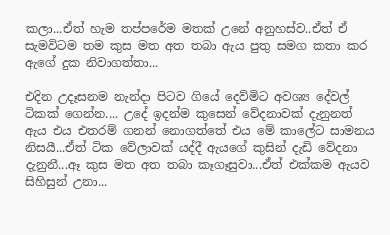කලා...ඒත් හැම තප්පරේම මතක් උනේ අනුහස්ව..ඒත් ඒ සැමවිටම තම කුස මත අත තබා ඇය පුතු සමග කතා කර ඇගේ දුක නිවාගත්තා...

එදින උදෑසනම නැන්දා පිටව ගියේ දෙව්මිට අවශ්‍ය දේවල් ටිකක් ගෙන්න.... උදේ ඉදන්ම කුසෙන් වේදනාවක් දැනුනත් ඇය එය එතරම් ගනන් නොගත්තේ එය මේ කාලේට සාමනය නිසයී...ඒත් ටික වේලාවක් යද්දී ඇයගේ කුසින් දැඩි වේදනා දැනුනී...ඈ කුස මත අත තබා කෑගෑසුවා...ඒත් එක්කම ඇයව සිහිසුන් උනා...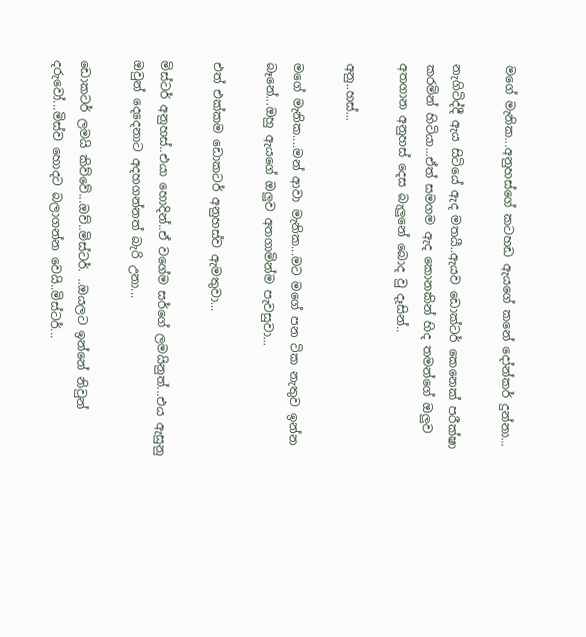මගේ මැනික...අනුහස්ගේ කටහඩ ඇයගේ කනේ දෝන්කර් දුන්නා...

නැගිටිද්දී ඇය සිටියේ ඇද මතයී..ඇයව ඩොක්ටර් කෙනෙක් පරීක්ෂා කරමින් හිටියා...ඒත් සමගම ඇද කොනකින් හිද තමන්ගේ ඔලුව අතගාන අනුහස් දෙස බැලුනේ බොද වු දෑසින්..

අනු..හස්...

මගේ මැනික....මන් ආවා මැනික...මට මගේ පන ටික නැතුව ඉන්න බෑනේ...ඔහු ඇයගේ ඔලුව අතගාමින්ම පැවසුවා...

එත් එක්කම ඩොකටර් අනුහස්ව ඇමතුවා...

මිස්ටර් අනුහස්..එයා හොදින්..ඒ වගේම සර්ගේ ලමයිනුත්...එය ඇසුනු ඔවුන් දෙදෙනාට අදහගන්නත් බැරි උනා...

ඩොකටර් ලමයි කිව්වේ...ඔව්..මිස්ටර්. ..ඔයලට ඉන්නේ නිවුන් දරුවෝ...මිස්ව හොදට බලාගන්න වෙයි..මිස්ටර්...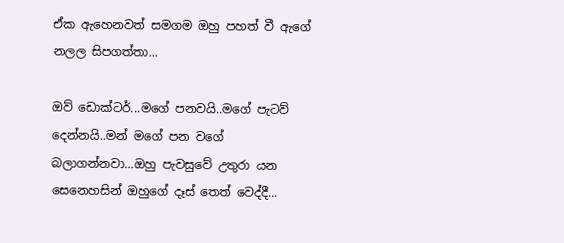ඒක ඇහෙනවත් සමගම ඔහු පහත් වී ඇගේ නලල සිපගත්තා...

ඔව් ඩොක්ටර්...මගේ පනවයි..මගේ පැටව් දෙන්නයි..මන් මගේ පන වගේ බලාගන්නවා...ඔහු පැවසුවේ උතුරා යන සෙනෙහසින් ඔහුගේ දෑස් තෙත් වෙද්දී...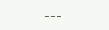---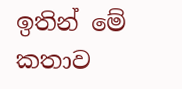ඉතින් මේ කතාව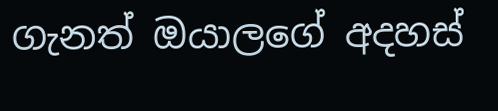ගැනත් ඔයාලගේ අදහස්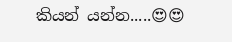කියන් යන්න.....😍😍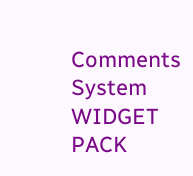Comments System WIDGET PACK